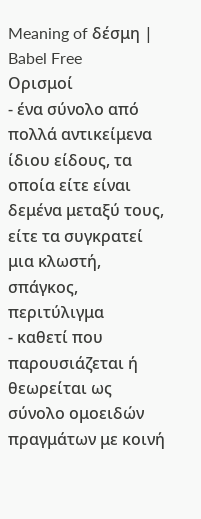Meaning of δέσμη | Babel Free
Ορισμοί
- ένα σύνολο από πολλά αντικείμενα ίδιου είδους, τα οποία είτε είναι δεμένα μεταξύ τους, είτε τα συγκρατεί μια κλωστή, σπάγκος, περιτύλιγμα
- καθετί που παρουσιάζεται ή θεωρείται ως σύνολο ομοειδών πραγμάτων με κοινή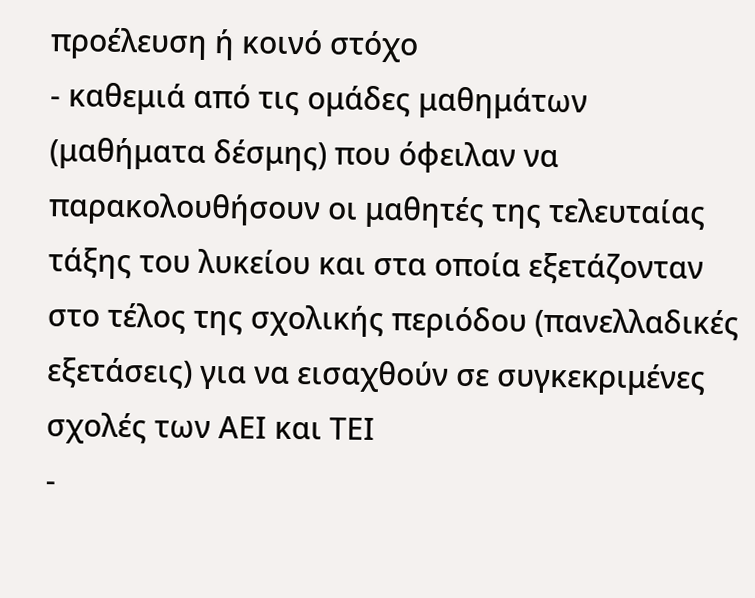προέλευση ή κοινό στόχο
- καθεμιά από τις ομάδες μαθημάτων (μαθήματα δέσμης) που όφειλαν να παρακολουθήσουν οι μαθητές της τελευταίας τάξης του λυκείου και στα οποία εξετάζονταν στο τέλος της σχολικής περιόδου (πανελλαδικές εξετάσεις) για να εισαχθούν σε συγκεκριμένες σχολές των ΑΕΙ και ΤΕΙ
-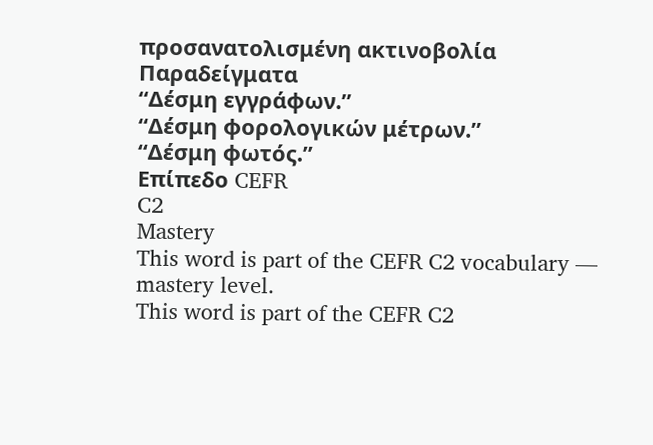προσανατολισμένη ακτινοβολία
Παραδείγματα
“Δέσμη εγγράφων.”
“Δέσμη φορολογικών μέτρων.”
“Δέσμη φωτός.”
Επίπεδο CEFR
C2
Mastery
This word is part of the CEFR C2 vocabulary — mastery level.
This word is part of the CEFR C2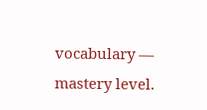vocabulary — mastery level.